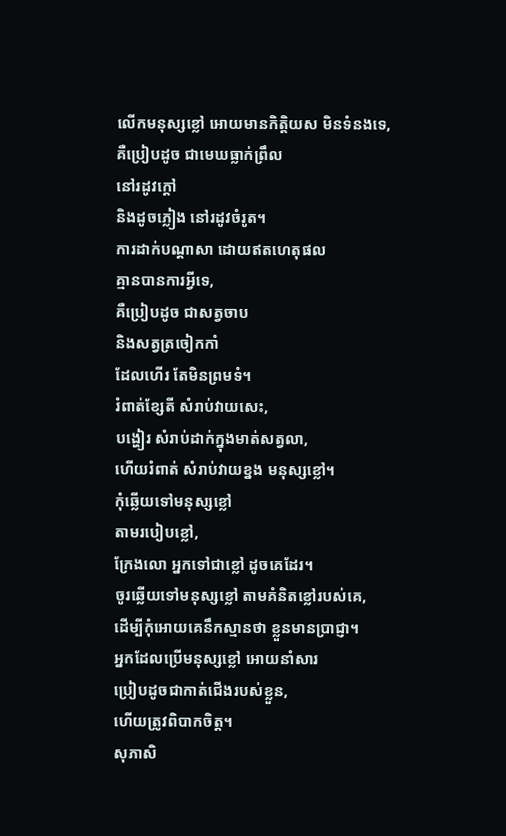លើកមនុស្សខ្លៅ អោយមានកិត្តិយស មិនទំនងទេ,
គឺប្រៀបដូច ជាមេឃធ្លាក់ព្រឹល
នៅរដូវក្ដៅ
និងដូចភ្លៀង នៅរដូវចំរូត។
ការដាក់បណ្ដាសា ដោយឥតហេតុផល
គ្មានបានការអ្វីទេ,
គឺប្រៀបដូច ជាសត្វចាប
និងសត្វត្រចៀកកាំ
ដែលហើរ តែមិនព្រមទំ។
រំពាត់ខ្សែតី សំរាប់វាយសេះ,
បង្ហៀរ សំរាប់ដាក់ក្នុងមាត់សត្វលា,
ហើយរំពាត់ សំរាប់វាយខ្នង មនុស្សខ្លៅ។
កុំឆ្លើយទៅមនុស្សខ្លៅ
តាមរបៀបខ្លៅ,
ក្រែងលោ អ្នកទៅជាខ្លៅ ដូចគេដែរ។
ចូរឆ្លើយទៅមនុស្សខ្លៅ តាមគំនិតខ្លៅរបស់គេ,
ដើម្បីកុំអោយគេនឹកស្មានថា ខ្លួនមានប្រាជ្ញា។
អ្នកដែលប្រើមនុស្សខ្លៅ អោយនាំសារ
ប្រៀបដូចជាកាត់ជើងរបស់ខ្លួន,
ហើយត្រូវពិបាកចិត្ត។
សុភាសិ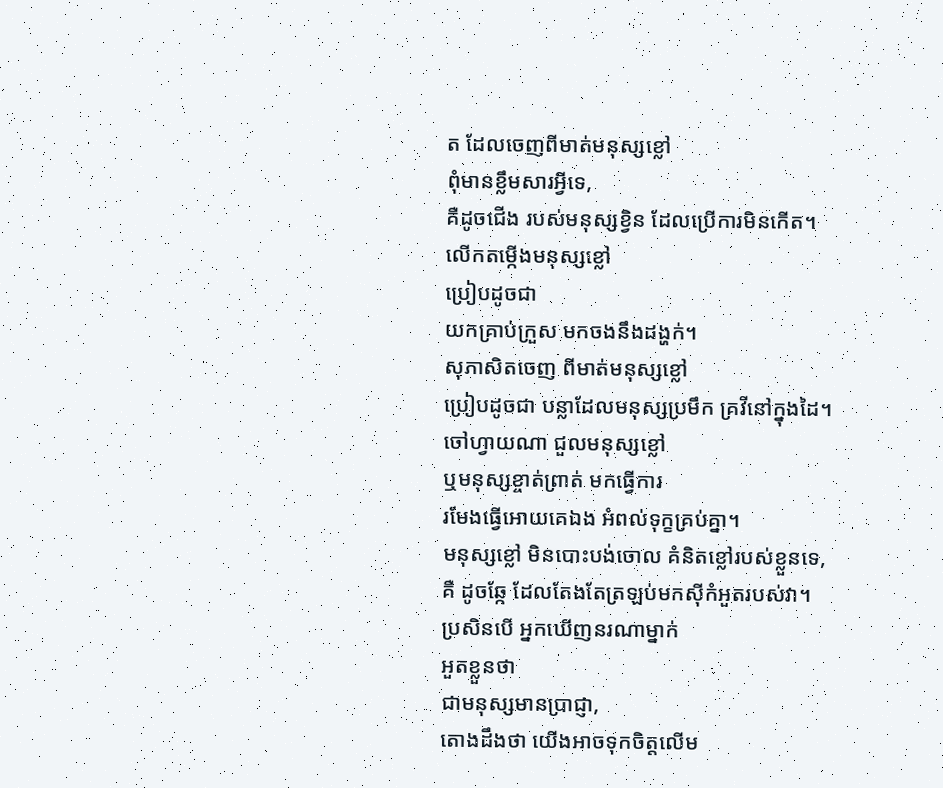ត ដែលចេញពីមាត់មនុស្សខ្លៅ
ពុំមានខ្លឹមសារអ្វីទេ,
គឺដូចជើង របស់មនុស្សខ្វិន ដែលប្រើការមិនកើត។
លើកតម្កើងមនុស្សខ្លៅ
ប្រៀបដូចជា
យកគ្រាប់ក្រួស មកចងនឹងដង្ហក់។
សុភាសិតចេញ ពីមាត់មនុស្សខ្លៅ
ប្រៀបដូចជា បន្លាដែលមនុស្សប្រមឹក គ្រវីនៅក្នុងដៃ។
ចៅហ្វាយណា ជួលមនុស្សខ្លៅ
ឬមនុស្សខ្ចាត់ព្រាត់ មកធ្វើការ
រមែងធ្វើអោយគេឯង អំពល់ទុក្ខគ្រប់គ្នា។
មនុស្សខ្លៅ មិនបោះបង់ចោល គំនិតខ្លៅរបស់ខ្លួនទេ,
គឺ ដូចឆ្កែ ដែលតែងតែត្រឡប់មកស៊ីកំអួតរបស់វា។
ប្រសិនបើ អ្នកឃើញនរណាម្នាក់
អួតខ្លួនថា
ជាមនុស្សមានប្រាជ្ញា,
តោងដឹងថា យើងអាចទុកចិត្តលើម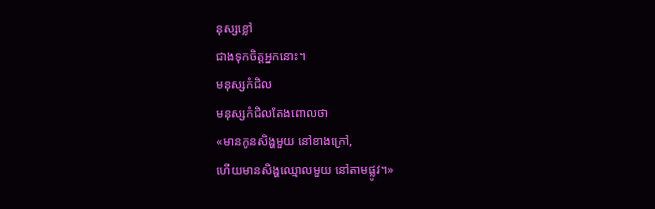នុស្សខ្លៅ
ជាងទុកចិត្តអ្នកនោះ។
មនុស្សកំជិល
មនុស្សកំជិលតែងពោលថា
«មានកូនសិង្ហមួយ នៅខាងក្រៅ,
ហើយមានសិង្ហឈ្មោលមួយ នៅតាមផ្លូវ។»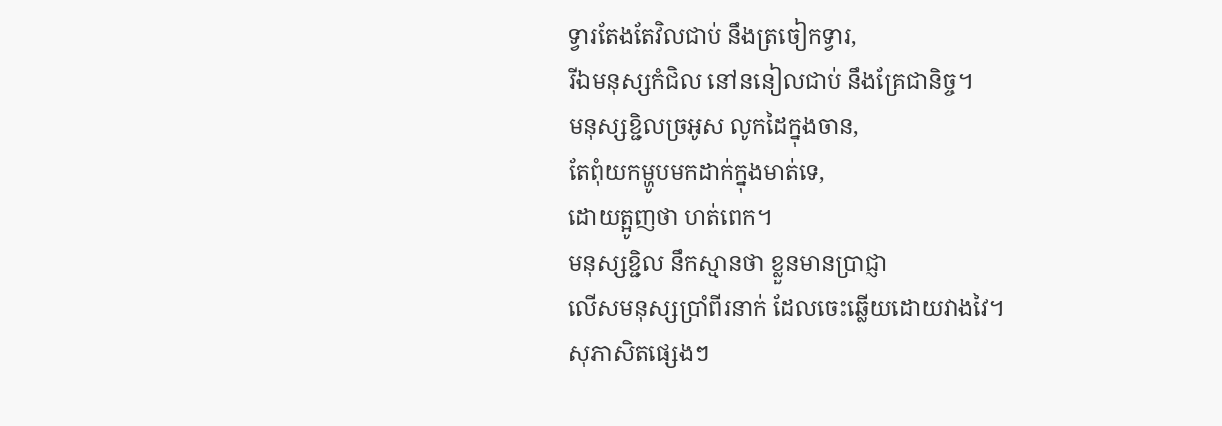ទ្វារតែងតែវិលជាប់ នឹងត្រចៀកទ្វារ,
រីឯមនុស្សកំជិល នៅននៀលជាប់ នឹងគ្រែជានិច្ច។
មនុស្សខ្ជិលច្រអូស លូកដៃក្នុងចាន,
តែពុំយកម្ហូបមកដាក់ក្នុងមាត់ទេ,
ដោយត្អូញថា ហត់ពេក។
មនុស្សខ្ជិល នឹកស្មានថា ខ្លួនមានប្រាជ្ញា
លើសមនុស្សប្រាំពីរនាក់ ដែលចេះឆ្លើយដោយវាងវៃ។
សុភាសិតផ្សេងៗ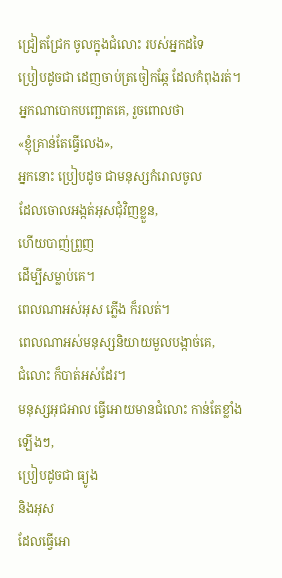ជ្រៀតជ្រែក ចូលក្នុងជំលោះ របស់អ្នកដទៃ
ប្រៀបដូចជា ដេញចាប់ត្រចៀកឆ្កែ ដែលកំពុងរត់។
អ្នកណាបោកបញ្ឆោតគេ, រួចពោលថា
«ខ្ញុំគ្រាន់តែធ្វើលេង»,
អ្នកនោះ ប្រៀបដូច ជាមនុស្សកំរោលចូល
ដែលចោលអង្កត់អុសជុំវិញខ្លួន,
ហើយបាញ់ព្រួញ
ដើម្បីសម្លាប់គេ។
ពេលណាអស់អុស ភ្លើង ក៏រលត់។
ពេលណាអស់មនុស្សនិយាយមួលបង្កាច់គេ,
ជំលោះ ក៏បាត់អស់ដែរ។
មនុស្សអុជអាល ធ្វើអោយមានជំលោះ កាន់តែខ្លាំងឡើងៗ,
ប្រៀបដូចជា ធ្យូង
និងអុស
ដែលធ្វើអោ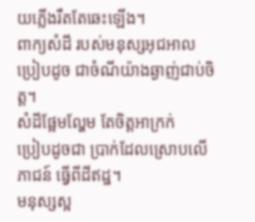យភ្លើងរឹតតែឆេះឡើង។
ពាក្យសំដី របស់មនុស្សអុជអាល
ប្រៀបដូច ជាចំណីយ៉ាងឆ្ងាញ់ជាប់ចិត្ត។
សំដីផ្អែមល្ហែម តែចិត្តអាក្រក់
ប្រៀបដូចជា ប្រាក់ដែលស្រោបលើភាជន៍ ធ្វើពីដីឥដ្ឋ។
មនុស្សស្អ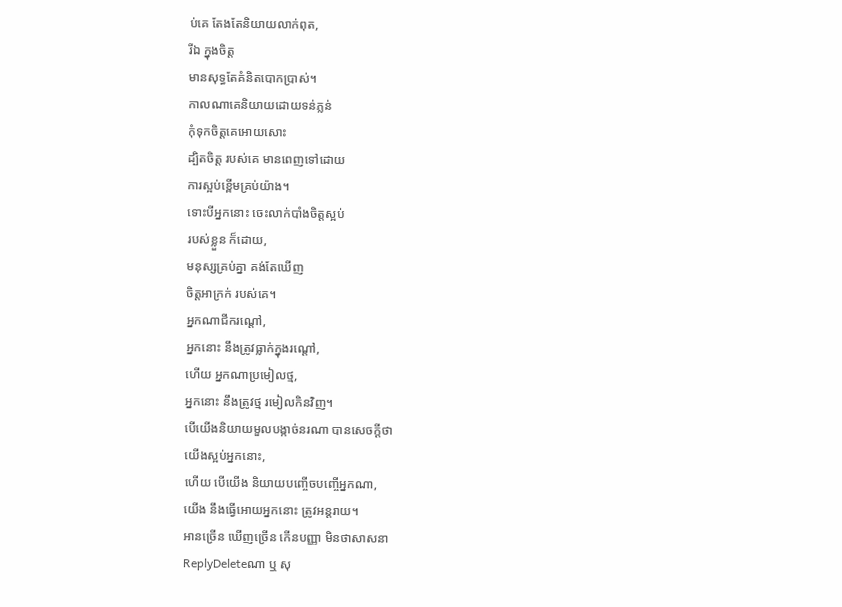ប់គេ តែងតែនិយាយលាក់ពុត,
រីឯ ក្នុងចិត្ត
មានសុទ្ធតែគំនិតបោកប្រាស់។
កាលណាគេនិយាយដោយទន់ភ្លន់
កុំទុកចិត្តគេអោយសោះ
ដ្បិតចិត្ត របស់គេ មានពេញទៅដោយ
ការស្អប់ខ្ពើមគ្រប់យ៉ាង។
ទោះបីអ្នកនោះ ចេះលាក់បាំងចិត្តស្អប់
របស់ខ្លួន ក៏ដោយ,
មនុស្សគ្រប់គ្នា គង់តែឃើញ
ចិត្តអាក្រក់ របស់គេ។
អ្នកណាជីករណ្ដៅ,
អ្នកនោះ នឹងត្រូវធ្លាក់ក្នុងរណ្ដៅ,
ហើយ អ្នកណាប្រមៀលថ្ម,
អ្នកនោះ នឹងត្រូវថ្ម រមៀលកិនវិញ។
បើយើងនិយាយមួលបង្កាច់នរណា បានសេចក្ដីថា
យើងស្អប់អ្នកនោះ,
ហើយ បើយើង និយាយបញ្ចើចបញ្ចើអ្នកណា,
យើង នឹងធ្វើអោយអ្នកនោះ ត្រូវអន្តរាយ។
អានច្រើន ឃើញច្រើន កើនបញ្ញា មិនថាសាសនា
ReplyDeleteណា ឬ សុ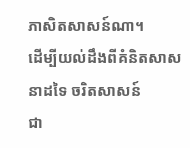ភាសិតសាសន៍ណា។
ដើម្បីយល់ដឹងពីគំនិតសាសនាដទៃ ចរិតសាសន៍
ជា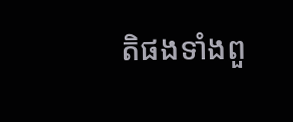តិផងទាំងពួ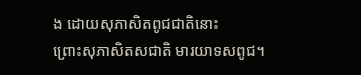ង ដោយសុភាសិតពូជជាតិនោះ
ព្រោះសុភាសិតសជាតិ មារយាទសពូជ។